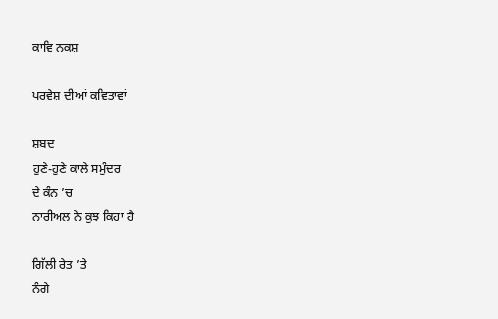ਕਾਵਿ ਨਕਸ਼

ਪਰਵੇਸ਼ ਦੀਆਂ ਕਵਿਤਾਵਾਂ

ਸ਼ਬਦ
ਹੁਣੇ-ਹੁਣੇ ਕਾਲੇ ਸਮੁੰਦਰ
ਦੇ ਕੰਨ ’ਚ
ਨਾਰੀਅਲ ਨੇ ਕੁਝ ਕਿਹਾ ਹੈ

ਗਿੱਲੀ ਰੇਤ ’ਤੇ
ਨੰਗੇ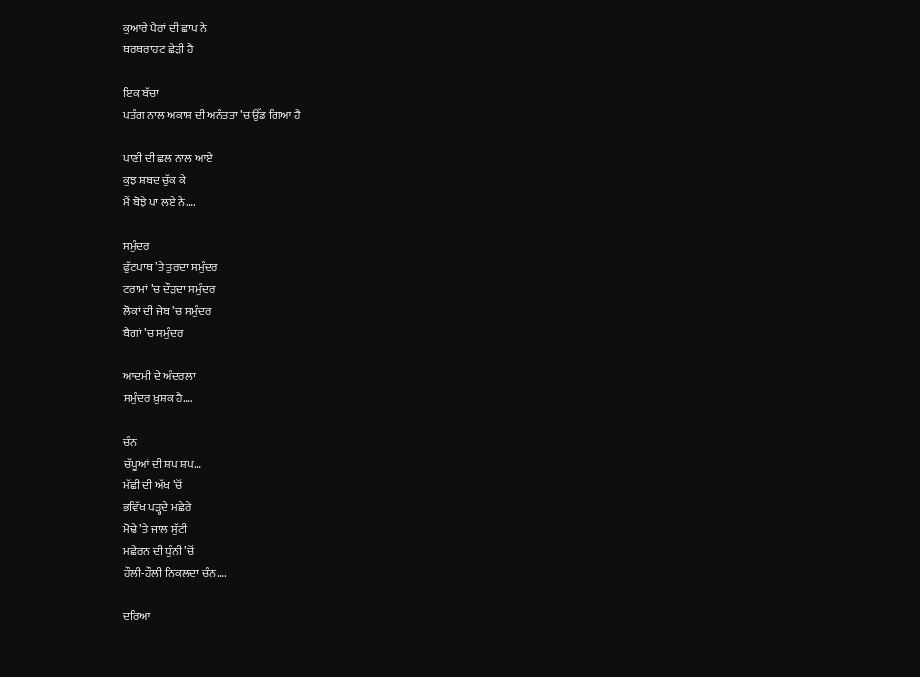ਕੁਆਰੇ ਪੈਰਾਂ ਦੀ ਛਾਪ ਨੇ
ਥਰਥਰਾਹਟ ਛੇੜੀ ਹੈ

ਇਕ ਬੱਚਾ
ਪਤੰਗ ਨਾਲ ਅਕਾਸ਼ ਦੀ ਅਨੰਤਤਾ ’ਚ ਉੱਡ ਗਿਆ ਹੈ

ਪਾਣੀ ਦੀ ਛਲ ਨਾਲ ਆਏ
ਕੁਝ ਸ਼ਬਦ ਚੁੱਕ ਕੇ
ਮੈਂ ਬੋਝੇ ਪਾ ਲਏ ਨੇ….

ਸਮੁੰਦਰ
ਫੁੱਟਪਾਥ ’ਤੇ ਤੁਰਦਾ ਸਮੁੰਦਰ
ਟਰਾਮਾਂ ’ਚ ਦੌੜਦਾ ਸਮੁੰਦਰ
ਲੋਕਾਂ ਦੀ ਜੇਬ ’ਚ ਸਮੁੰਦਰ
ਬੈਗਾਂ ’ਚ ਸਮੁੰਦਰ

ਆਦਮੀ ਦੇ ਅੰਦਰਲਾ
ਸਮੁੰਦਰ ਖ਼ੁਸ਼ਕ ਹੈ….

ਚੰਨ
ਚੱਪੂਆਂ ਦੀ ਸ਼ਪ ਸ਼ਪ…
ਮੱਛੀ ਦੀ ਅੱਖ ’ਚੋਂ
ਭਵਿੱਖ ਪੜ੍ਹਦੇ ਮਛੇਰੇ
ਮੋਢੇ ’ਤੇ ਜਾਲ ਸੁੱਟੀ
ਮਛੇਰਨ ਦੀ ਧੁੰਨੀ ’ਚੋਂ
ਹੌਲੀ-ਹੌਲੀ ਨਿਕਲਦਾ ਚੰਨ….

ਦਰਿਆ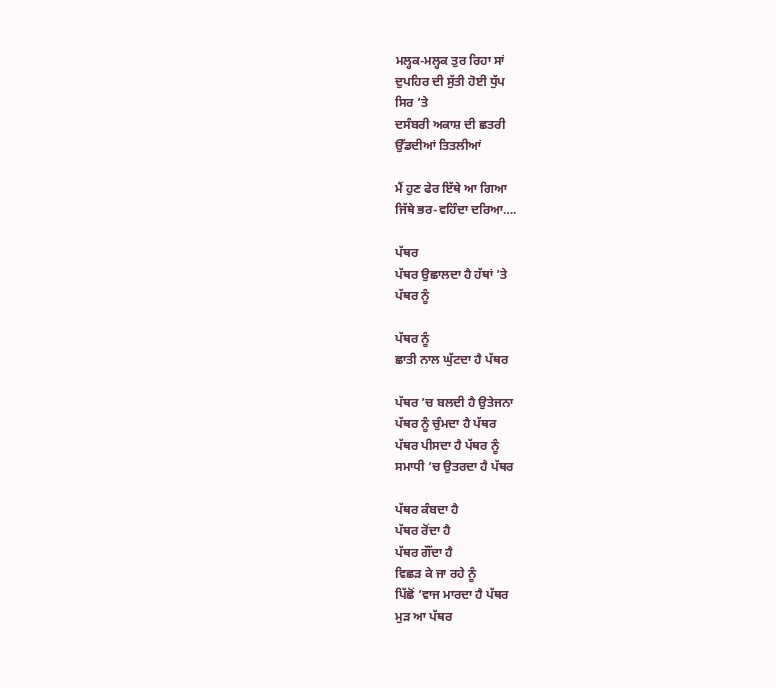ਮਲ੍ਹਕ-ਮਲ੍ਹਕ ਤੁਰ ਰਿਹਾ ਸਾਂ
ਦੁਪਹਿਰ ਦੀ ਸੁੱਤੀ ਹੋਈ ਧੁੱਪ
ਸਿਰ ’ਤੇ
ਦਸੰਬਰੀ ਅਕਾਸ਼ ਦੀ ਛਤਰੀ
ਉੱਡਦੀਆਂ ਤਿਤਲੀਆਂ

ਮੈਂ ਹੁਣ ਫੇਰ ਇੱਥੇ ਆ ਗਿਆ
ਜਿੱਥੇ ਭਰ-ਵਹਿੰਦਾ ਦਰਿਆ….

ਪੱਥਰ
ਪੱਥਰ ਉਛਾਲਦਾ ਹੈ ਹੱਥਾਂ ’ਤੇ
ਪੱਥਰ ਨੂੰ

ਪੱਥਰ ਨੂੰ
ਛਾਤੀ ਨਾਲ ਘੁੱਟਦਾ ਹੈ ਪੱਥਰ

ਪੱਥਰ ’ਚ ਬਲਦੀ ਹੈ ਉਤੇਜਨਾ
ਪੱਥਰ ਨੂੰ ਚੁੰਮਦਾ ਹੈ ਪੱਥਰ
ਪੱਥਰ ਪੀਸਦਾ ਹੈ ਪੱਥਰ ਨੂੰ
ਸਮਾਧੀ ’ਚ ਉਤਰਦਾ ਹੈ ਪੱਥਰ

ਪੱਥਰ ਕੰਬਦਾ ਹੈ
ਪੱਥਰ ਰੋਂਦਾ ਹੈ
ਪੱਥਰ ਗੌਂਦਾ ਹੈ
ਵਿਛੜ ਕੇ ਜਾ ਰਹੇ ਨੂੰ
ਪਿੱਛੋਂ ’ਵਾਜ ਮਾਰਦਾ ਹੈ ਪੱਥਰ
ਮੁੜ ਆ ਪੱਥਰ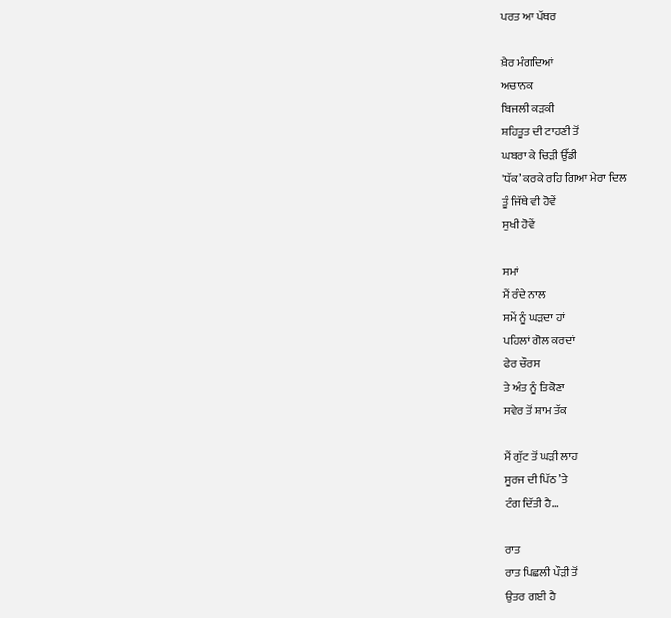ਪਰਤ ਆ ਪੱਥਰ

ਖ਼ੈਰ ਮੰਗਦਿਆਂ
ਅਚਾਨਕ
ਬਿਜਲੀ ਕੜਕੀ
ਸ਼ਹਿਤੂਤ ਦੀ ਟਾਹਣੀ ਤੋਂ
ਘਬਰਾ ਕੇ ਚਿੜੀ ਉੱਡੀ
'ਧੱਕ’ ਕਰਕੇ ਰਹਿ ਗਿਆ ਮੇਰਾ ਦਿਲ
ਤੂੰ ਜਿੱਥੇ ਵੀ ਹੋਵੇਂ
ਸੁਖੀ ਹੋਵੇਂ

ਸਮਾਂ
ਮੈਂ ਰੰਦੇ ਨਾਲ
ਸਮੇਂ ਨੂੰ ਘੜਦਾ ਹਾਂ
ਪਹਿਲਾਂ ਗੋਲ ਕਰਦਾਂ
ਫੇਰ ਚੌਰਸ
ਤੇ ਅੰਤ ਨੂੰ ਤਿਕੋਣਾ
ਸਵੇਰ ਤੋਂ ਸ਼ਾਮ ਤੱਕ

ਮੈਂ ਗੁੱਟ ਤੋਂ ਘੜੀ ਲਾਹ
ਸੂਰਜ ਦੀ ਪਿੱਠ ’ਤੇ
ਟੰਗ ਦਿੱਤੀ ਹੈ…

ਰਾਤ
ਰਾਤ ਪਿਛਲੀ ਪੌੜੀ ਤੋਂ
ਉਤਰ ਗਈ ਹੈ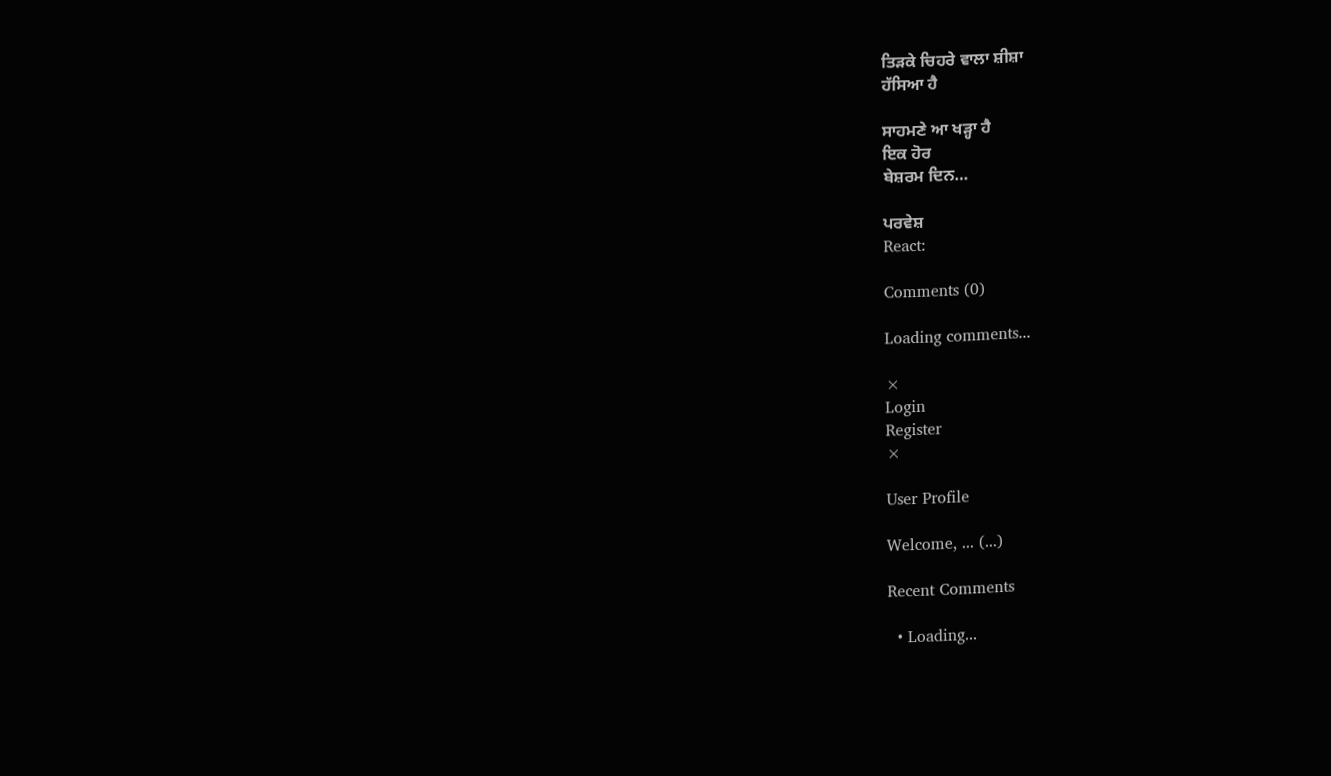ਤਿੜਕੇ ਚਿਹਰੇ ਵਾਲਾ ਸ਼ੀਸ਼ਾ
ਹੱਸਿਆ ਹੈ

ਸਾਹਮਣੇ ਆ ਖੜ੍ਹਾ ਹੈ
ਇਕ ਹੋਰ
ਬੇਸ਼ਰਮ ਦਿਨ…

ਪਰਵੇਸ਼
React:

Comments (0)

Loading comments...

×
Login
Register
×

User Profile

Welcome, ... (...)

Recent Comments

  • Loading...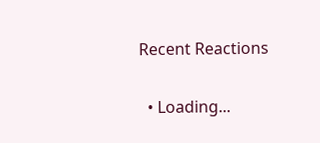Recent Reactions

  • Loading...